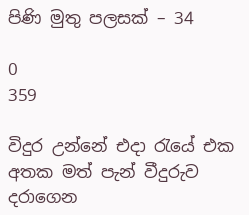පිණි මුතු පලසක් – 34

0
359

විදුර උන්නේ එදා රැයේ එක අතක මත් පැන් වීදුරුව දරාගෙන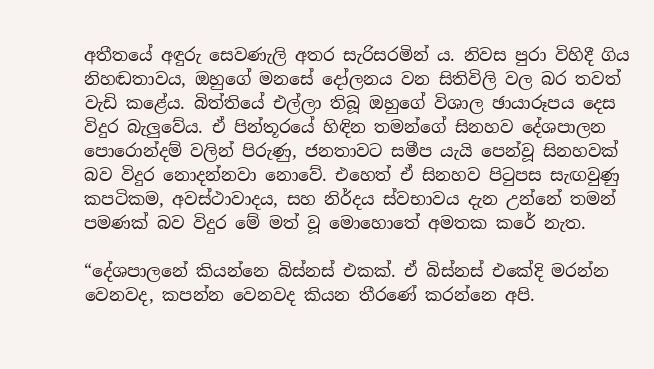අතීතයේ අඳුරු සෙවණැලි අතර සැරිසරමින් ය. නිවස පුරා විහිදී ගිය නිහඬතාවය, ඔහුගේ මනසේ දෝලනය වන සිතිවිලි වල බර තවත් වැඩි කළේය. බිත්තියේ එල්ලා තිබූ ඔහුගේ විශාල ඡායාරූපය දෙස විදුර බැලුවේය. ඒ පින්තූරයේ හිඳින තමන්ගේ සිනහව දේශපාලන පොරොන්දම් වලින් පිරුණු, ජනතාවට සමීප යැයි පෙන්වූ සිනහවක් බව විදුර නොදන්නවා නොවේ. එහෙත් ඒ සිනහව පිටුපස සැඟවුණු කපටිකම, අවස්ථාවාදය, සහ නිර්දය ස්වභාවය දැන උන්නේ තමන් පමණක් බව විදුර මේ මත් වූ මොහොතේ අමතක කරේ නැත.

“දේශපාලනේ කියන්නෙ බිස්නස් එකක්. ඒ බිස්නස් එකේදි මරන්න වෙනවද, කපන්න වෙනවද කියන තීරණේ කරන්නෙ අපි.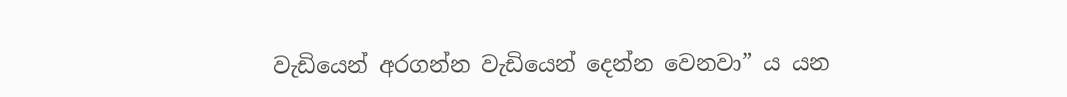වැඩියෙන් අරගන්න වැඩියෙන් දෙන්න වෙනවා” ය යන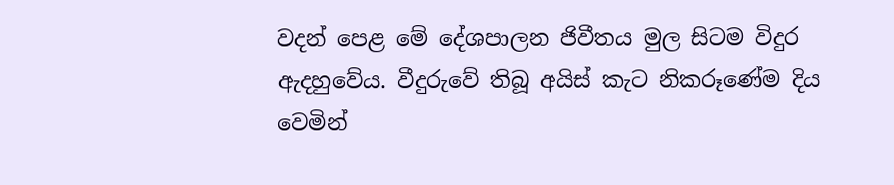වදන් පෙළ මේ දේශපාලන ජිවීතය මුල සිටම විදුර ඇදහුවේය. වීදුරුවේ තිබූ අයිස් කැට නිකරූණේම දිය වෙමින්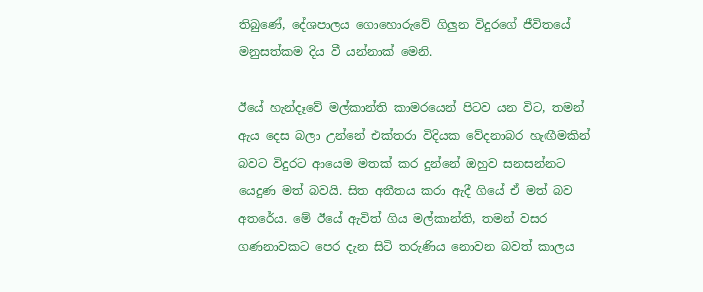තිබුණේ, දේශපාලය ගොහොරුවේ ගිලුන විදුරගේ ජීවිතයේ මනුසත්කම දිය වී යන්නාක් මෙනි.

ඊයේ හැන්දෑවේ මල්කාන්ති කාමරයෙන් පිටව යන විට, තමන් ඇය දෙස බලා උන්නේ එක්තරා විදියක වේදනාබර හැඟීමකින් බවට විදුරට ආයෙම මතක් කර දුන්නේ ඔහුව සනසන්නට යෙදුණ මත් බවයි. සිත අතීතය කරා ඇදී ගියේ ඒ මත් බව අතරේය. මේ ඊයේ ඇවිත් ගිය මල්කාන්ති, තමන් වසර ගණනාවකට පෙර දැන සිටි තරුණිය නොවන බවත් කාලය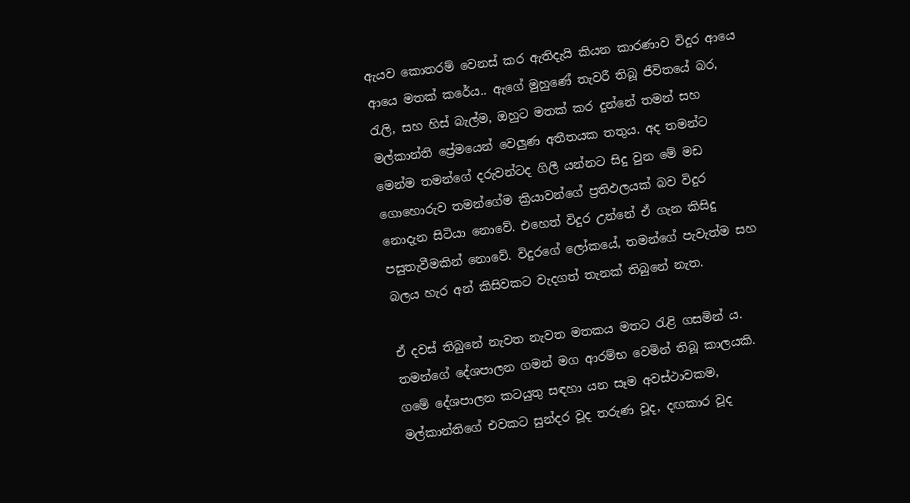ඇයව කොතරම් වෙනස් කර ඇතිදැයි කියන කාරණාව විදුර ආයෙ ආයෙ මතක් කරේය.. ඇගේ මුහුණේ තැවරී තිබූ ජීවිතයේ බර, රැලි, සහ හිස් බැල්ම, ඔහුට මතක් කර දුන්නේ තමන් සහ මල්කාන්ති ප්‍රේමයෙන් වෙලුණ අතීතයක තතුය. අද තමන්ට මෙන්ම තමන්ගේ දරුවන්ටද ගිලී යන්නට සිදු වුන මේ මඩ ගොහොරුව තමන්ගේම ක්‍රියාවන්ගේ ප්‍රතිඵලයක් බව විදුර නොදැන සිටියා නොවේ. එහෙත් විදුර උන්නේ ඒ ගැන කිසිදු පසුතැවීමකින් නොවේ. විදුරගේ ලෝකයේ, තමන්ගේ පැවැත්ම සහ බලය හැර අන් කිසිවකට වැදගත් තැනක් තිබුනේ නැත.

ඒ දවස් තිබුනේ නැවත නැවත මතකය මතට රැළි ගසමින් ය. තමන්ගේ දේශපාලන ගමන් මග ආරම්භ වෙමින් තිබූ කාලයකි. ගමේ දේශපාලන කටයුතු සඳහා යන සෑම අවස්ථාවකම, මල්කාන්තිගේ එවකට සුන්දර වූද තරුණ වූද, දඟකාර වූද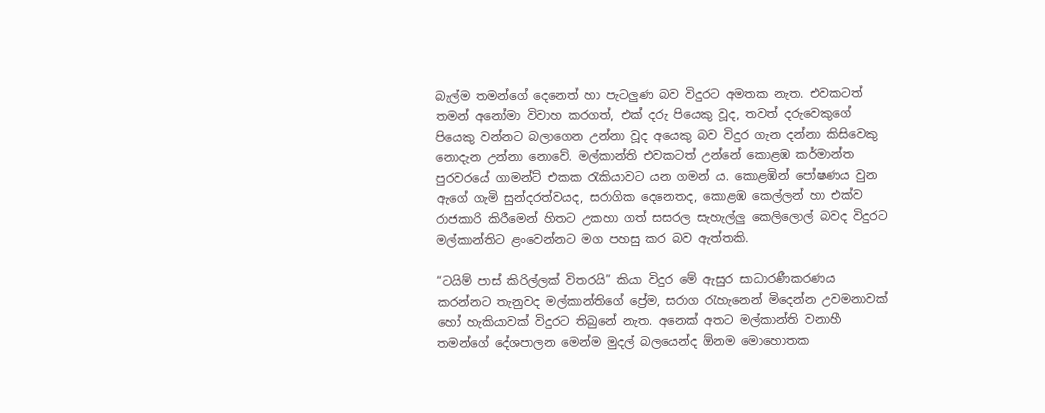බැල්ම තමන්ගේ දෙනෙත් හා පැටලුණ බව විදුරට අමතක නැත. එවකටත් තමන් අනෝමා විවාහ කරගත්, එක් දරු පියෙකු වූද, තවත් දරුවෙකුගේ පියෙකු වන්නට බලාගෙන උන්නා වූද අයෙකු බව විදුර ගැන දන්නා කිසිවෙකු නොදැන උන්නා නොවේ. මල්කාන්ති එවකටත් උන්නේ කොළඹ කර්මාන්ත පුරවරයේ ගාමන්ට් එකක රැකියාවට යන ගමන් ය. කොළඹින් පෝෂණය වුන ඇගේ ගැමි සුන්දරත්වයද, සරාගික දෙනෙතද, කොළඹ කෙල්ලන් හා එක්ව රාජකාරි කිරීමෙන් හිතට උකහා ගත් සසරල සැහැල්ලු කෙලිලොල් බවද විදුරට මල්කාන්තිට ළංවෙන්නට මග පහසු කර බව ඇත්තකි.

“ටයිම් පාස් කිරිල්ලක් විතරයි” කියා විදුර මේ ඇසුර සාධාරණීකරණය කරන්නට තැනුවද මල්කාන්තිගේ ප්‍රේම, සරාග රැහැනෙන් මිදෙන්න උවමනාවක් හෝ හැකියාවක් විදුරට තිබුනේ නැත. අනෙක් අතට මල්කාන්ති වනාහී තමන්ගේ දේශපාලන මෙන්ම මුදල් බලයෙන්ද ඕනම මොහොතක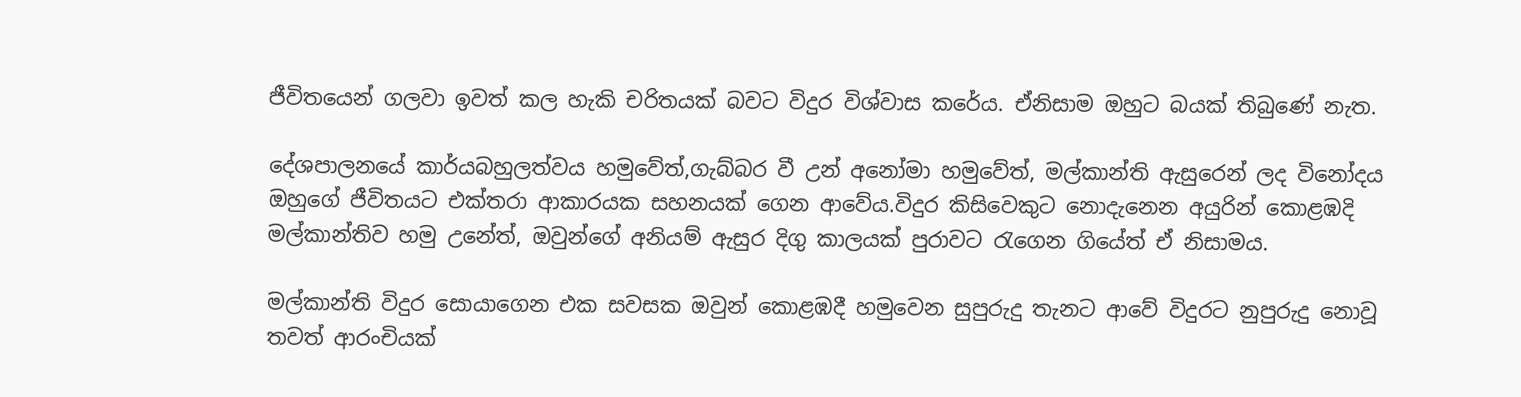ජීවිතයෙන් ගලවා ඉවත් කල හැකි චරිතයක් බවට විදුර විශ්වාස කරේය. ඒනිසාම ඔහුට බයක් තිබුණේ නැත.

දේශපාලනයේ කාර්යබහුලත්වය හමුවේත්,ගැබ්බර වී උන් අනෝමා හමුවේත්, මල්කාන්ති ඇසුරෙන් ලද විනෝදය ඔහුගේ ජීවිතයට එක්තරා ආකාරයක සහනයක් ගෙන ආවේය.විදුර කිසිවෙකුට නොදැනෙන අයුරින් කොළඹදි මල්කාන්තිව හමු උනේත්, ඔවුන්ගේ අනියම් ඇසුර දිගු කාලයක් පුරාවට රැගෙන ගියේත් ඒ නිසාමය.

මල්කාන්ති විදුර සොයාගෙන එක සවසක ඔවුන් කොළඹදී හමුවෙන සුපුරුදු තැනට ආවේ විදුරට නුපුරුදු නොවූ තවත් ආරංචියක්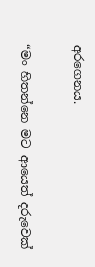අරගෙනය.

“මං හිතන්නෙ මට ආයෙත් දරුවෙක්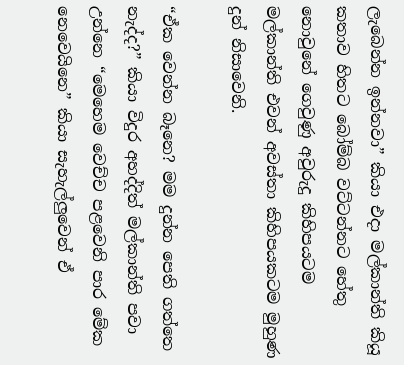ලැබෙන්න ඉන්නවා” කියා එදා මල්කාන්ති කියූ කතාව හිතට බෝම්බ වට්ටන්නට හේතු නොවුනේ ගෙවුණු අවුරුදු කිහිපයටම මල්කාන්ති එවන් අවස්තා කිහිපයකටම මුහුණ දුන් නිසාවෙනි.

“ඒක වෙන්න බෑනෙ? මම දුන්න පෙති ගත්තෙ නැද්ද?” කියා විදුර අහද්දිත් මල්කාන්ති පවා උන්නෙ “මෙහෙම වෙච්ච පළවෙනි පාර මේක නෙවෙයිනෙ” කියා සැහැල්ලුවෙන් ඒ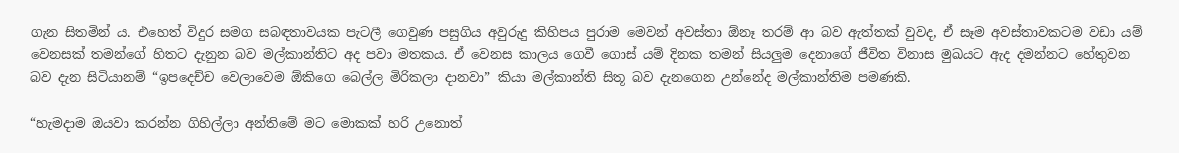ගැන සිතමින් ය. එහෙත් විදුර සමග සබඳතාවයක පැටලී ගෙවුණ පසුගිය අවුරුදු කිහිපය පුරාම මෙවන් අවස්තා ඕනෑ තරම් ආ බව ඇත්තක් වුවද, ඒ සෑම අවස්තාවකටම වඩා යම් වෙනසක් තමන්ගේ හිතට දැනුන බව මල්කාන්තිට අද පවා මතකය. ඒ වෙනස කාලය ගෙවී ගොස් යම් දිනක තමන් සියලුම දෙනාගේ ජීවිත විනාස මුඛයට ඇද දමන්නට හේතුවන බව දැන සිටියානම් “ඉපදෙච්ච වෙලාවෙම ඕකිගෙ බෙල්ල මිරිකලා දානවා” කියා මල්කාන්ති සිතූ බව දැනගෙන උන්නේද මල්කාන්තිම පමණකි.

“හැමදාම ඔයවා කරන්න ගිහිල්ලා අන්තිමේ මට මොකක් හරි උනොත්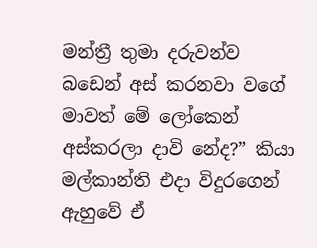මන්ත්‍රී තුමා දරුවන්ව බඩෙන් අස් කරනවා වගේ මාවත් මේ ලෝකෙන් අස්කරලා දාවි නේද?” කියා මල්කාන්ති එදා විදුරගෙන් ඇහුවේ ඒ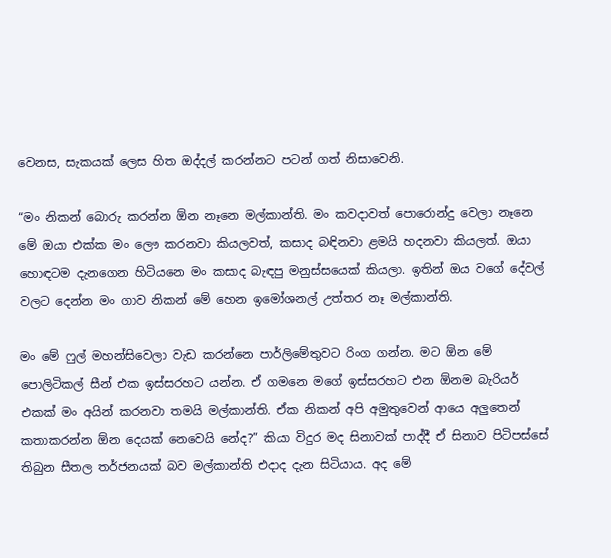වෙනස, සැකයක් ලෙස හිත ඔද්දල් කරන්නට පටන් ගත් නිසාවෙනි.

“මං නිකන් බොරු කරන්න ඕන නෑනෙ මල්කාන්ති. මං කවදාවත් පොරොන්දු වෙලා නෑනෙ මේ ඔයා එක්ක මං ලෞ කරනවා කියලවත්, කසාද බඳිනවා ළමයි හදනවා කියලත්. ඔයා හොඳටම දැනගෙන හිටියනෙ මං කසාද බැඳපු මනුස්සයෙක් කියලා. ඉතින් ඔය වගේ දේවල් වලට දෙන්න මං ගාව නිකන් මේ හෙන ඉමෝශනල් උත්තර නෑ මල්කාන්ති.

මං මේ ෆුල් මහන්සිවෙලා වැඩ කරන්නෙ පාර්ලිමේතුවට රිංග ගන්න. මට ඕන මේ පොලිටිකල් සීන් එක ඉස්සරහට යන්න. ඒ ගමනෙ මගේ ඉස්සරහට එන ඕනම බැරියර් එකක් මං අයින් කරනවා තමයි මල්කාන්ති. ඒක නිකන් අපි අමුතුවෙන් ආයෙ අලුතෙන් කතාකරන්න ඕන දෙයක් නෙවෙයි නේද?” කියා විදුර මද සිනාවක් පාද්දී ඒ සිනාව පිටිපස්සේ තිබුන සීතල තර්ජනයක් බව මල්කාන්ති එදාද දැන සිටියාය. අද මේ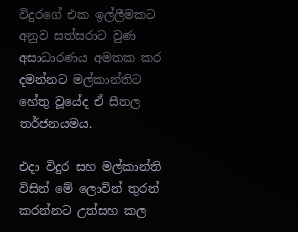විදුරගේ එක ඉල්ලීමකට අනුව සත්සරාට වුණ අසාධාරණය අමතක කර දමන්නට මල්කාන්තිට හේතු වූයේද ඒ සීතල තර්ජනයමය.

එදා විදුර සහ මල්කාන්ති විසින් මේ ලොවින් තුරන් කරන්නට උත්සහ කල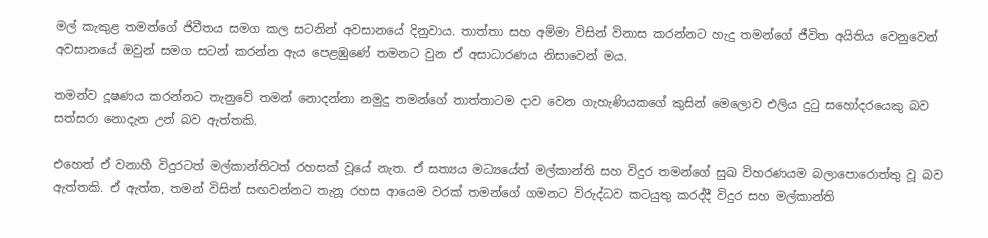මල් කැකුළ තමන්ගේ ජිවීතය සමග කල සටනින් අවසානයේ දිනුවාය. තාත්තා සහ අම්මා විසින් විනාස කරන්නට හැදු තමන්ගේ ජීවිත අයිතිය වෙනුවෙන් අවසානයේ ඔවුන් සමග සටන් කරන්න ඇය පෙළඹුණේ තමනට වුන ඒ අසාධාරණය නිසාවෙන් මය.

තමන්ව දූෂණය කරන්නට තැනුවේ තමන් නොදන්නා නමුදු තමන්ගේ තාත්තාටම දාව වෙන ගැහැණියකගේ කුසින් මෙලොව එලිය දුටු සහෝදරයෙකු බව සත්සරා නොදැන උන් බව ඇත්තකි.

එහෙත් ඒ වනාහී විදුරටත් මල්කාන්තිටත් රහසක් වූයේ නැත. ඒ සත්‍යය මධ්‍යයේත් මල්කාන්ති සහ විදුර තමන්ගේ සුඛ විහරණයම බලාපොරොත්තු වූ බව ඇත්තකි. ඒ ඇත්ත, තමන් විසින් සඟවන්නට තැනූ රහස ආයෙම වරක් තමන්ගේ ගමනට විරුද්ධව කටයුතු කරද්දී විදුර සහ මල්කාන්ති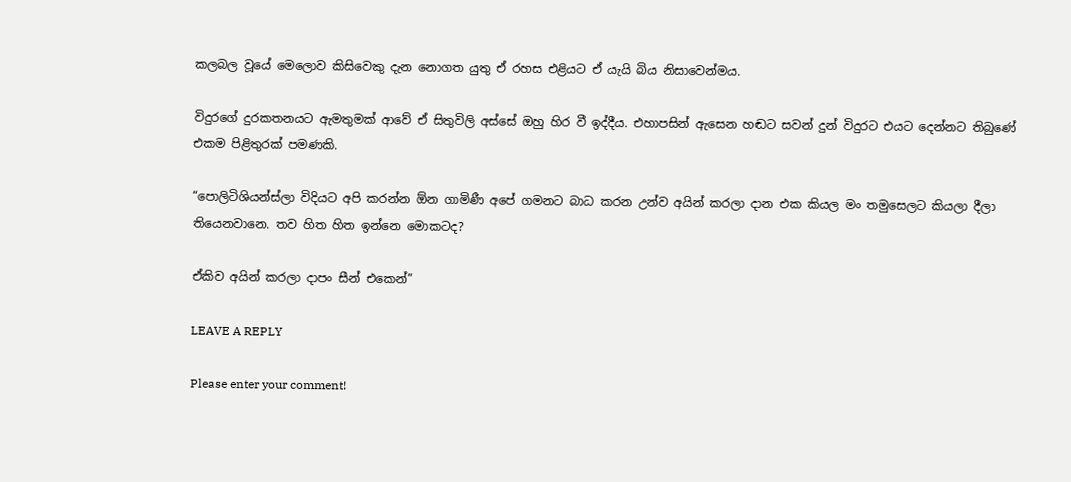කලබල වූයේ මෙලොව කිසිවෙකු දැන නොගත යුතු ඒ රහස එළියට ඒ යැයි බිය නිසාවෙන්මය.

විදුරගේ දුරකතනයට ඇමතුමක් ආවේ ඒ සිතුවිලි අස්සේ ඔහු හිර වී ඉද්දීය. එහාපසින් ඇසෙන හඬට සවන් දුන් විදුරට එයට දෙන්නට තිබුණේ එකම පිළිතුරක් පමණකි.

“පොලිටිශියන්ස්ලා විදියට අපි කරන්න ඕන ගාමිණී අපේ ගමනට බාධ කරන උන්ව අයින් කරලා දාන එක කියල මං තමුසෙලට කියලා දීලා තියෙනවානෙ. තව හිත හිත ඉන්නෙ මොකටද?

ඒකිව අයින් කරලා දාපං සීන් එකෙන්”

LEAVE A REPLY

Please enter your comment!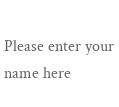Please enter your name here